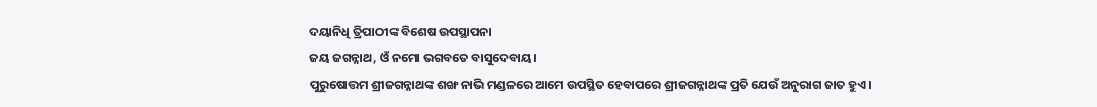ଦୟାନିଧି ତ୍ରିପାଠୀଙ୍କ ବିଶେଷ ଉପସ୍ଥାପନା
ଜୟ ଜଗନ୍ନାଥ, ଓଁ ନମୋ ଭଗବତେ ବାସୁଦେବାୟ।
ପୁରୁଷୋତ୍ତମ ଶ୍ରୀଜଗନ୍ନାଥଙ୍କ ଶଙ୍ଖ ନାଭି ମଣ୍ଡଳରେ ଆମେ ଉପସ୍ଥିତ ହେବାପରେ ଶ୍ରୀଜଗନ୍ନାଥଙ୍କ ପ୍ରତି ଯେଉଁ ଅନୁରାଗ ଜାତ ହୁଏ।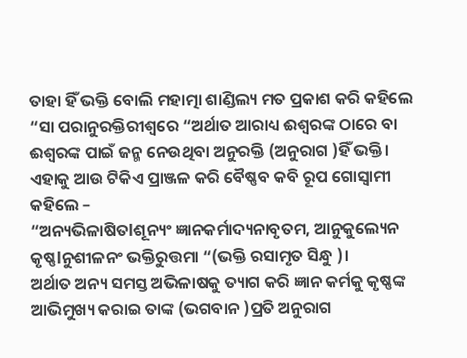ତାହା ହିଁ ଭକ୍ତି ବୋଲି ମହାତ୍ମା ଶାଣ୍ଡିଲ୍ୟ ମତ ପ୍ରକାଶ କରି କହିଲେ “ସା ପରାନୁରକ୍ତିରୀଶ୍ୱରେ “ଅର୍ଥାତ ଆରାଧ୍ୟ ଈଶ୍ୱରଙ୍କ ଠାରେ ବା ଈଶ୍ୱରଙ୍କ ପାଇଁ ଜନ୍ମ ନେଉଥିବା ଅନୁରକ୍ତି (ଅନୁରାଗ )ହିଁ ଭକ୍ତି। ଏହାକୁ ଆଉ ଟିକିଏ ପ୍ରାଞ୍ଜଳ କରି ବୈଷ୍ଣବ କବି ରୂପ ଗୋସ୍ୱାମୀ କହିଲେ –
“ଅନ୍ୟଭିଳାଷିତlଶୂନ୍ୟଂ ଜ୍ଞାନକର୍ମାଦ୍ୟନାବୃତମ, ଆନୁକୁଲ୍ୟେନ କୃଷ୍ଣlନୁଶୀଳନଂ ଭକ୍ତିରୁତ୍ତମା “(ଭକ୍ତି ରସାମୃତ ସିନ୍ଧୁ )।
ଅର୍ଥାତ ଅନ୍ୟ ସମସ୍ତ ଅଭିଳାଷକୁ ତ୍ୟାଗ କରି ଜ୍ଞାନ କର୍ମକୁ କୃଷ୍ଣଙ୍କ ଆଭିମୁଖ୍ୟ କରାଇ ତାଙ୍କ (ଭଗବାନ )ପ୍ରତି ଅନୁରାଗ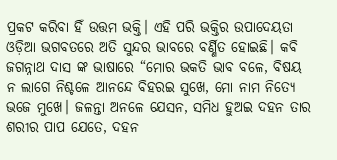ପ୍ରକଟ କରିବା ହିଁ ଉତ୍ତମ ଭକ୍ତି। ଏହି ପରି ଭକ୍ତିର ଉପାଦେୟତା ଓଡ଼ିଆ ଭଗବତରେ ଅତି ସୁନ୍ଦର ଭାବରେ ବର୍ଣ୍ଣିତ ହୋଇଛି। କବି ଜଗନ୍ନାଥ ଦାସ ଙ୍କ ଭାଷାରେ “ମୋର ଭକତି ଭାବ ବଳେ, ବିଷୟ ନ ଲାଗେ ନିଶ୍ଚଳେ ଆନନ୍ଦେ ବିହରଇ ସୁଖେ, ମୋ ନାମ ନିତ୍ୟେ ଭଜେ ମୁଖେ। ଜଳନ୍ତା ଅନଳେ ଯେସନ, ସମିଧ ହୁଅଇ ଦହନ ତାର ଶରୀର ପାପ ଯେତେ, ଦହନ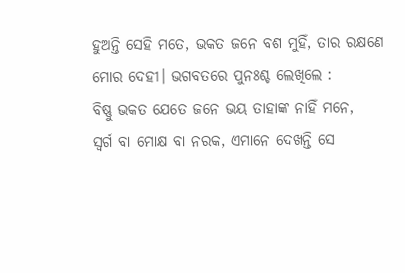ହୁଅନ୍ତି ସେହି ମତେ, ଭକତ ଜନେ ବଶ ମୁହିଁ, ତାର ରକ୍ଷଣେ ମୋର ଦେହୀ। ଭଗବତରେ ପୁନଃଶ୍ଚ ଲେଖିଲେ :
ବିଷ୍ଣୁ ଭକତ ଯେତେ ଜନେ ଭୟ ତାହାଙ୍କ ନାହିଁ ମନେ,
ସ୍ୱର୍ଗ ବା ମୋକ୍ଷ ବା ନରକ, ଏମାନେ ଦେଖନ୍ତି ସେ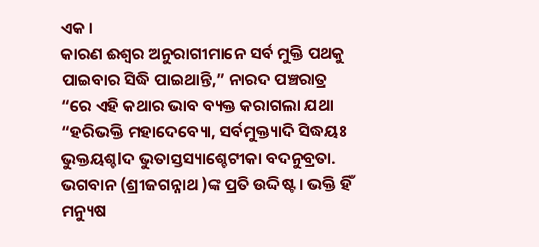ଏକ ।
କାରଣ ଈଶ୍ୱର ଅନୁରାଗୀମାନେ ସର୍ବ ମୁକ୍ତି ପଥକୁ ପାଇବାର ସିଦ୍ଧି ପାଇଥାନ୍ତି,” ନାରଦ ପଞ୍ଚରାତ୍ର “ରେ ଏହି କଥାର ଭାବ ବ୍ୟକ୍ତ କରାଗଲା ଯଥା “ହରିଭକ୍ତି ମହାଦେବ୍ୟୋ, ସର୍ବମୁକ୍ତ୍ୟାଦି ସିଦ୍ଧୟଃ ଭୁକ୍ତୟଶ୍ଚlଦ ଭୁତାସ୍ତସ୍ୟାଶ୍ଚେଟୀକା ବଦନୁବ୍ରତା. ଭଗବାନ (ଶ୍ରୀଜଗନ୍ନାଥ )ଙ୍କ ପ୍ରତି ଉଦ୍ଦିଷ୍ଟ । ଭକ୍ତି ହିଁ ମନ୍ୟୁଷ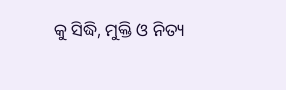କୁ ସିଦ୍ଧି, ମୁକ୍ତି ଓ ନିତ୍ୟ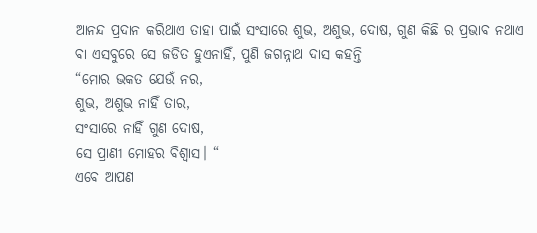ଆନନ୍ଦ ପ୍ରଦାନ କରିଥାଏ ତାହା ପାଇଁ ସଂସାରେ ଶୁଭ, ଅଶୁଭ, ଦୋଷ, ଗୁଣ କିଛି ର ପ୍ରଭାବ ନଥାଏ ବା ଏସବୁରେ ସେ ଜଡିତ ହୁଏନାହିଁ, ପୁଣି ଜଗନ୍ନାଥ ଦାସ କହନ୍ତି
“ମୋର ଭକତ ଯେଉଁ ନର,
ଶୁଭ, ଅଶୁଭ ନାହିଁ ତାର,
ସଂସାରେ ନାହିଁ ଗୁଣ ଦୋଷ,
ସେ ପ୍ରାଣୀ ମୋହର ବିଶ୍ୱାସ। “
ଏବେ ଆପଣ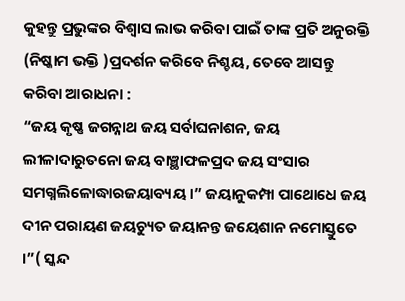କୁହନ୍ତୁ ପ୍ରଭୁଙ୍କର ବିଶ୍ୱାସ ଲାଭ କରିବା ପାଇଁ ତାଙ୍କ ପ୍ରତି ଅନୁରକ୍ତି (ନିଷ୍କାମ ଭକ୍ତି )ପ୍ରଦର୍ଶନ କରିବେ ନିଶ୍ଚୟ, ତେବେ ଆସନ୍ତୁ କରିବା ଆରାଧନା :
“ଜୟ କୃଷ୍ଣ ଜଗନ୍ନାଥ ଜୟ ସର୍ବlଘନlଶନ, ଜୟ ଲୀଳାଦାରୁତନୋ ଜୟ ବାଞ୍ଛାଫଳପ୍ରଦ ଜୟ ସଂସାର ସମଗ୍ନଲିଳୋଦ୍ଧାରଜୟାବ୍ୟୟ ।” ଜୟାନୁକମ୍ପା ପାଥୋଧେ ଜୟ ଦୀନ ପରାୟଣ ଜୟଚ୍ୟୁତ ଜୟାନନ୍ତ ଜୟେଶାନ ନମୋସ୍ତୁତେ ।”( ସ୍କନ୍ଦ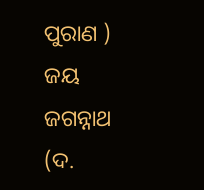ପୁରାଣ )
ଜୟ ଜଗନ୍ନାଥ (ଦ.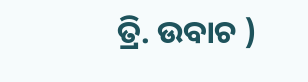ତ୍ରି. ଉବାଚ )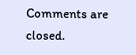Comments are closed.